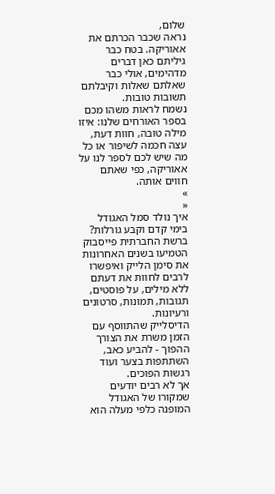שלום,
נראה שכבר הכרתם את אאוריקה. בטח כבר גיליתם כאן דברים מדהימים, אולי כבר שאלתם שאלות וקיבלתם תשובות טובות.
נשמח לראות משהו מכם בספר האורחים שלנו: איזו מילה טובה, חוות דעת, עצה חכמה לשיפור או כל מה שיש לכם לספר לנו על אאוריקה, כפי שאתם חווים אותה.
»
«
איך נולד סמל האגודל בימי קדם וקבע גורלות?
ברשת החברתית פייסבוק הטמיעו בשנים האחרונות את סימן הלייק ואיפשרו לרבים לחוות את דעתם ללא מילים, על פוסטים, תגובות, תמונות, סרטונים ורעיונות.
הדיסלייק שהתווסף עם הזמן משרת את הצורך ההפוך - להביע כאב, השתתפות בצער ועוד רגשות הפוכים.
אך לא רבים יודעים שמקורו של האגודל המופנה כלפי מעלה הוא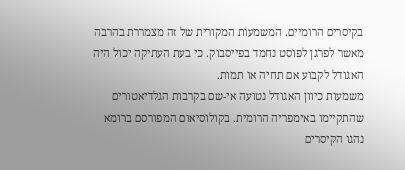בקיסרים הרומיים. המשמעות המקורית של זה מצמררת בהרבה מאשר לפרגן לפוסט נחמד בפייסבוק. כי בעת העתיקה יכול היה האגודל לקבוע אם תחיה או תמות.
משמעות כיוון האגודל נטועה אי-שם בקרבות הגלדיאטורים שהתקיימו באימפריה הרומית. בקולוסיאום המפורסם ברומא נהגו הקיסרים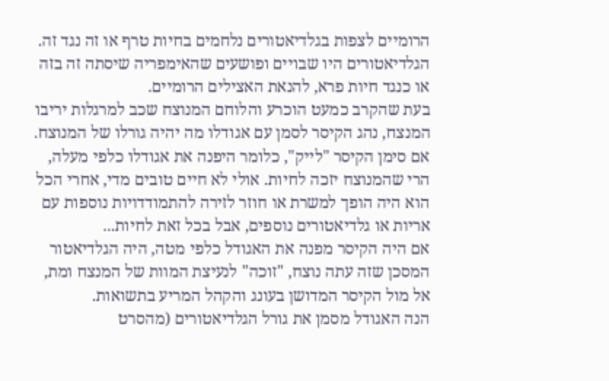הרומיים לצפות בגלדיאטורים נלחמים בחיות טרף או זה נגד זה. הגלדיאטורים היו שבויים ופושעים שהאימפריה שיסתה זה בזה או כנגד חיות פרא, להנאת האצילים הרומיים.
בעת שהקרב כמעט הוכרע והלוחם המנוצח שכב למרגלות יריבו המנצח, נהג הקיסר לסמן עם אגודלו מה יהיה גורלו של המנוצח. אם סימן הקיסר "לייק", כלומר היפנה את אגודלו כלפי מעלה, הרי שהמנוצח יזכה לחיות. אולי לא חיים טובים מדי, אחרי הכל הוא היה הופך למשרת או חוזר לזירה להתמודדויות נוספות עם אריות או גלדיאטורים נוספים, אבל בכל זאת לחיות...
אם היה הקיסר מפנה את האגודל כלפי מטה, היה הגלדיאטור המסכן שזה עתה נוצח, "זוכה" לנעיצת המוות של המנצח ומת, אל מול הקיסר המדושן בעונג והקהל המריע בתשואות.
הנה האגודל מסמן את גורל הגלדיאטורים (מהסרט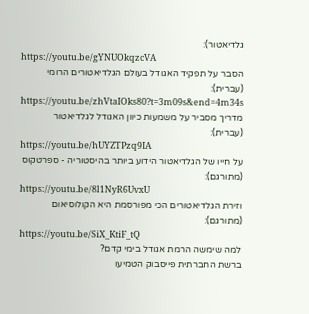גלדיאטור):
https://youtu.be/gYNUOkqzcVA
הסבר על תפקיד האגודל בעולם הגלדיאטורים הרומי (עברית):
https://youtu.be/zhVtaIOks80?t=3m09s&end=4m34s
מדריך מסביר על משמעות כיוון האגודל לגלדיאטור (עברית):
https://youtu.be/hUYZTPzq9IA
על חייו של הגלדיאטור הידוע ביותר בהיסטוריה - ספרטקוס (מתורגם):
https://youtu.be/8l1NyR6UvxU
וזירת הגלדיאטורים הכי מפורסמת היא הקולוסיאום (מתורגם):
https://youtu.be/SiX_KtiF_tQ
למה שימשה הרמת אגודל בימי קדם?
ברשת החברתית פייסבוק הטמיעו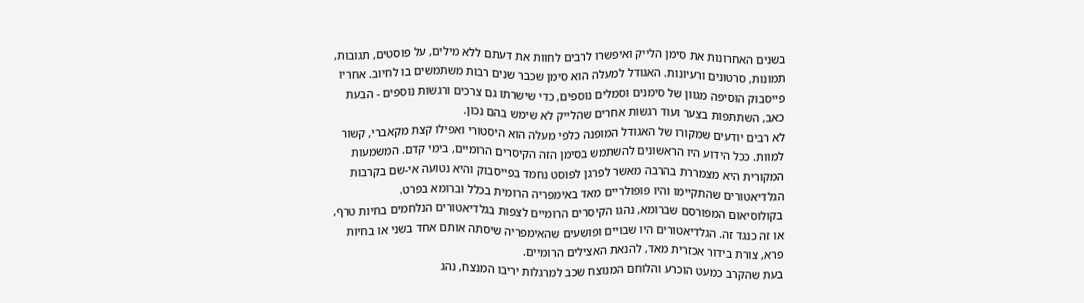בשנים האחרונות את סימן הלייק ואיפשרו לרבים לחוות את דעתם ללא מילים, על פוסטים, תגובות, תמונות, סרטונים ורעיונות. האגודל למעלה הוא סימן שכבר שנים רבות משתמשים בו לחיוב. אחריו פייסבוק הוסיפה מגוון של סימנים וסמלים נוספים, כדי שישרתו גם צרכים ורגשות נוספים - הבעת כאב, השתתפות בצער ועוד רגשות אחרים שהלייק לא שימש בהם נכון.
לא רבים יודעים שמקורו של האגודל המופנה כלפי מעלה הוא היסטורי ואפילו קצת מקאברי, קשור למוות. ככל הידוע היו הראשונים להשתמש בסימן הזה הקיסרים הרומיים, בימי קדם. המשמעות המקורית היא מצמררת בהרבה מאשר לפרגן לפוסט נחמד בפייסבוק והיא נטועה אי-שם בקרבות הגלדיאטורים שהתקיימו והיו פופולריים מאד באימפריה הרומית בכלל וברומא בפרט.
בקולוסיאום המפורסם שברומא, נהגו הקיסרים הרומיים לצפות בגלדיאטורים הנלחמים בחיות טרף, או זה כנגד זה. הגלדיאטורים היו שבויים ופושעים שהאימפריה שיסתה אותם אחד בשני או בחיות פרא, צורת בידור אכזרית מאד, להנאת האצילים הרומיים.
בעת שהקרב כמעט הוכרע והלוחם המנוצח שכב למרגלות יריבו המנצח, נהג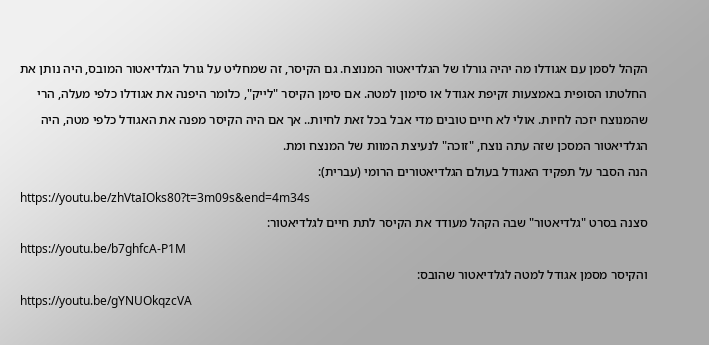הקהל לסמן עם אגודלו מה יהיה גורלו של הגלדיאטור המנוצח. גם הקיסר, זה שמחליט על גורל הגלדיאטור המובס, היה נותן את החלטתו הסופית באמצעות זקיפת אגודל או סימון למטה. אם סימן הקיסר "לייק", כלומר היפנה את אגודלו כלפי מעלה, הרי שהמנוצח יזכה לחיות. אולי לא חיים טובים מדי אבל בכל זאת לחיות.. אך אם היה הקיסר מפנה את האגודל כלפי מטה, היה הגלדיאטור המסכן שזה עתה נוצח, "זוכה" לנעיצת המוות של המנצח ומת.
הנה הסבר על תפקיד האגודל בעולם הגלדיאטורים הרומי (עברית):
https://youtu.be/zhVtaIOks80?t=3m09s&end=4m34s
סצנה בסרט "גלדיאטור" שבה הקהל מעודד את הקיסר לתת חיים לגלדיאטור:
https://youtu.be/b7ghfcA-P1M
והקיסר מסמן אגודל למטה לגלדיאטור שהובס:
https://youtu.be/gYNUOkqzcVA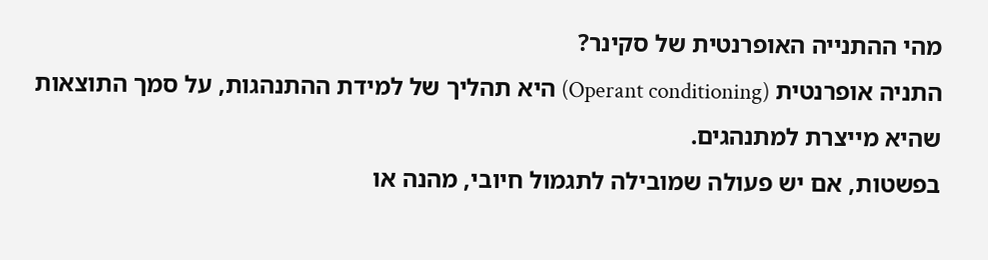מהי ההתנייה האופרנטית של סקינר?
התניה אופרנטית (Operant conditioning) היא תהליך של למידת ההתנהגות, על סמך התוצאות שהיא מייצרת למתנהגים.
בפשטות, אם יש פעולה שמובילה לתגמול חיובי, מהנה או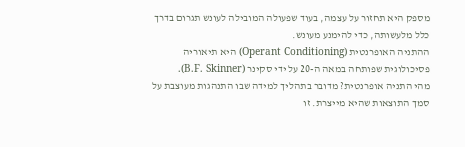מספק היא תחזור על עצמה, בעוד שפעולה המובילה לעונש תגרום בדרך כלל מלעשותה, כדי להימנע מעונש.
ההתניה האופרנטית (Operant Conditioning) היא תיאוריה פסיכולוגית שפותחה במאה ה-20 על ידי סקינר (B.F. Skinner).
מהי התניה אופרנטית? מדובר בתהליך למידה שבו התנהגות מעוצבת על סמך התוצאות שהיא מייצרת. זו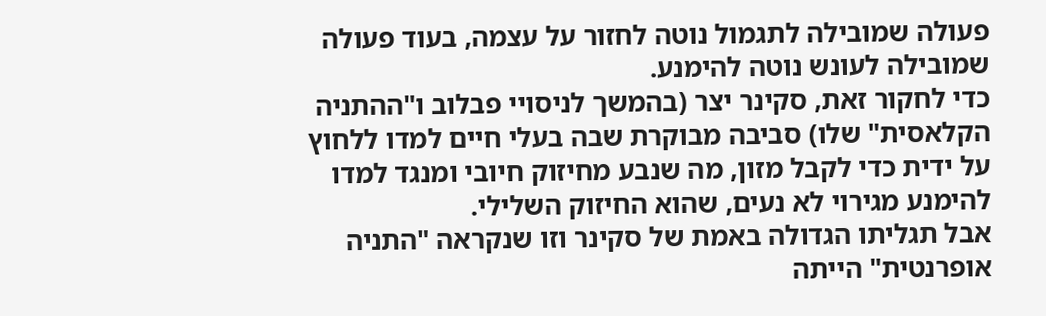פעולה שמובילה לתגמול נוטה לחזור על עצמה, בעוד פעולה שמובילה לעונש נוטה להימנע.
כדי לחקור זאת, סקינר יצר (בהמשך לניסויי פבלוב ו"ההתניה הקלאסית" שלו) סביבה מבוקרת שבה בעלי חיים למדו ללחוץ על ידית כדי לקבל מזון, מה שנבע מחיזוק חיובי ומנגד למדו להימנע מגירוי לא נעים, שהוא החיזוק השלילי.
אבל תגליתו הגדולה באמת של סקינר וזו שנקראה "התניה אופרנטית" הייתה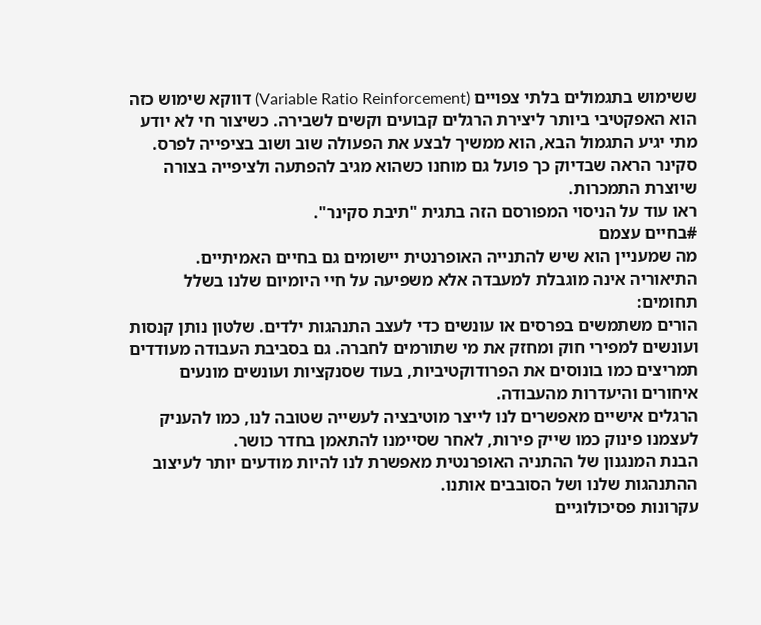ששימוש בתגמולים בלתי צפויים (Variable Ratio Reinforcement) דווקא שימוש כזה הוא האפקטיבי ביותר ליצירת הרגלים קבועים וקשים לשבירה. כשיצור חי לא יודע מתי יגיע התגמול הבא, הוא ממשיך לבצע את הפעולה שוב ושוב בציפייה לפרס. סקינר הראה שבדיוק כך פועל גם מוחנו כשהוא מגיב להפתעה ולציפייה בצורה שיוצרת התמכרות.
ראו עוד על הניסוי המפורסם הזה בתגית "תיבת סקינר".
#בחיים עצמם
מה שמעניין הוא שיש להתנייה האופרנטית יישומים גם בחיים האמיתיים. התיאוריה אינה מוגבלת למעבדה אלא משפיעה על חיי היומיום שלנו בשלל תחומים:
הורים משתמשים בפרסים או עונשים כדי לעצב התנהגות ילדים. שלטון נותן קנסות ועונשים למפירי חוק ומחזק את מי שתורמים לחברה. גם בסביבת העבודה מעודדים תמריצים כמו בונוסים את הפרודוקטיביות, בעוד שסנקציות ועונשים מונעים איחורים והיעדרות מהעבודה.
הרגלים אישיים מאפשרים לנו לייצר מוטיבציה לעשייה שטובה לנו, כמו להעניק לעצמנו פינוק כמו שייק פירות, לאחר שסיימנו להתאמן בחדר כושר.
הבנת המנגנון של ההתניה האופרנטית מאפשרת לנו להיות מודעים יותר לעיצוב ההתנהגות שלנו ושל הסובבים אותנו.
עקרונות פסיכולוגיים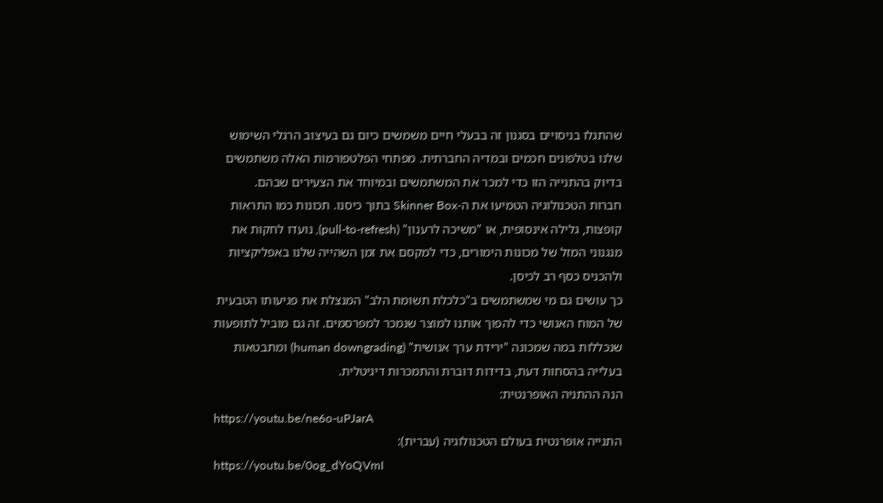שהתגלו בניסויים בסגנון זה בבעלי חיים משמשים כיום גם בעיצוב הרגלי השימוש שלנו בטלפונים חכמים ובמדיה החברתית. מפתחי הפלטפורמות האלה משתמשים בדיוק בהתנייה הזו כדי למכר את המשתמשים ובמיוחד את הצעירים שבהם.
חברות הטכנולוגיה הטמיעו את ה-Skinner Box בתוך כיסנו. תכונות כמו התראות קופצות, גלילה אינסופית, או "משיכה לרענון" (pull-to-refresh), נועדו לחקות את מנגנוני המזל של מכונות הימורים, כדי למקסם את זמן השהייה שלנו באפליקציות ולהכניס כסף רב לכיסן.
כך עושים גם מי שמשתמשים ב"כלכלת תשומת הלב" המנצלת את פגיעותו הטבעית של המוח האנושי כדי להפוך אותנו למוצר שנמכר למפרסמים. זה גם מוביל לתופעות שנכללות במה שמכונה "ירידת ערך אנושית" (human downgrading) ומתבטאות בעלייה בהסחות דעת, בדידות דוברת והתמכרות דיגיטלית.
הנה ההתניה האופרנטית:
https://youtu.be/ne6o-uPJarA
התנייה אופרנטית בעולם הטכנולוגיה (עברית):
https://youtu.be/0og_dYoQVmI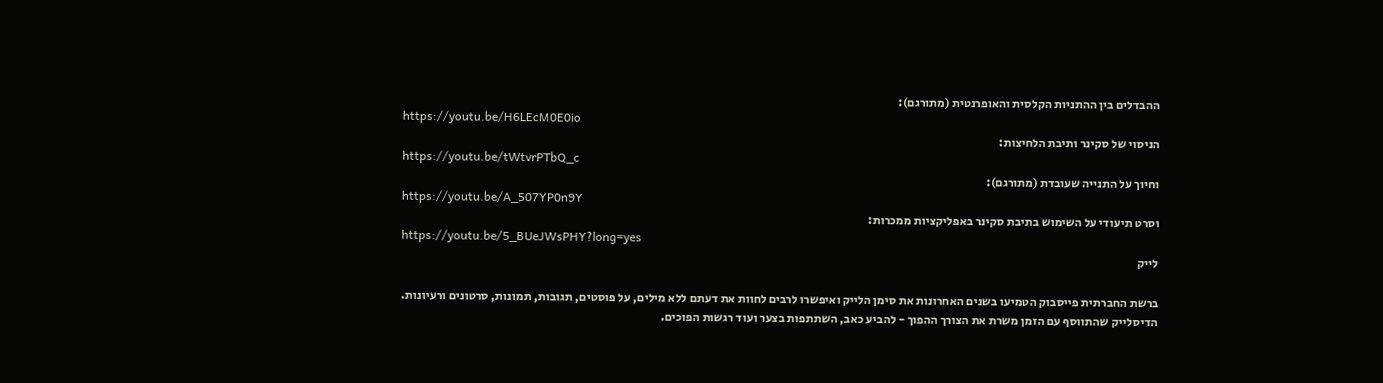ההבדלים בין ההתניות הקלסית והאופרנטית (מתורגם):
https://youtu.be/H6LEcM0E0io
הניסוי של סקינר ותיבת הלחיצות:
https://youtu.be/tWtvrPTbQ_c
וחיוך על התנייה שעובדת (מתורגם):
https://youtu.be/A_507YP0n9Y
וסרט תיעודי על השימוש בתיבת סקינר באפליקציות ממכרות:
https://youtu.be/5_BUeJWsPHY?long=yes
לייק

ברשת החברתית פייסבוק הטמיעו בשנים האחרונות את סימן הלייק ואיפשרו לרבים לחוות את דעתם ללא מילים, על פוסטים, תגובות, תמונות, סרטונים ורעיונות.
הדיסלייק שהתווסף עם הזמן משרת את הצורך ההפוך - להביע כאב, השתתפות בצער ועוד רגשות הפוכים.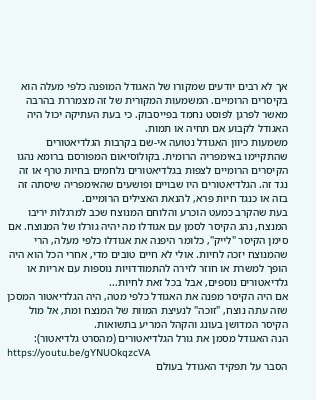אך לא רבים יודעים שמקורו של האגודל המופנה כלפי מעלה הוא בקיסרים הרומיים. המשמעות המקורית של זה מצמררת בהרבה מאשר לפרגן לפוסט נחמד בפייסבוק. כי בעת העתיקה יכול היה האגודל לקבוע אם תחיה או תמות.
משמעות כיוון האגודל נטועה אי-שם בקרבות הגלדיאטורים שהתקיימו באימפריה הרומית. בקולוסיאום המפורסם ברומא נהגו הקיסרים הרומיים לצפות בגלדיאטורים נלחמים בחיות טרף או זה נגד זה. הגלדיאטורים היו שבויים ופושעים שהאימפריה שיסתה זה בזה או כנגד חיות פרא, להנאת האצילים הרומיים.
בעת שהקרב כמעט הוכרע והלוחם המנוצח שכב למרגלות יריבו המנצח, נהג הקיסר לסמן עם אגודלו מה יהיה גורלו של המנוצח. אם סימן הקיסר "לייק", כלומר היפנה את אגודלו כלפי מעלה, הרי שהמנוצח יזכה לחיות. אולי לא חיים טובים מדי, אחרי הכל הוא היה הופך למשרת או חוזר לזירה להתמודדויות נוספות עם אריות או גלדיאטורים נוספים, אבל בכל זאת לחיות...
אם היה הקיסר מפנה את האגודל כלפי מטה, היה הגלדיאטור המסכן שזה עתה נוצח, "זוכה" לנעיצת המוות של המנצח ומת, אל מול הקיסר המדושן בעונג והקהל המריע בתשואות.
הנה האגודל מסמן את גורל הגלדיאטורים (מהסרט גלדיאטור):
https://youtu.be/gYNUOkqzcVA
הסבר על תפקיד האגודל בעולם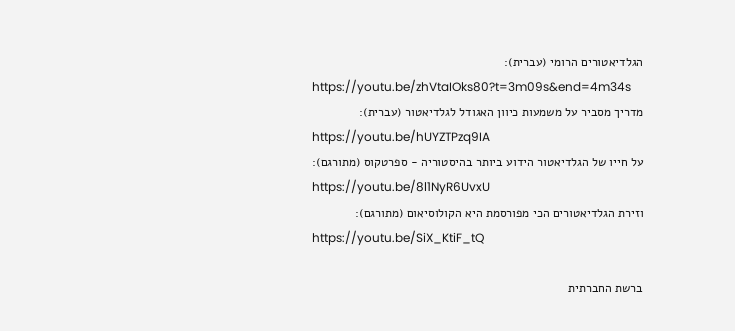הגלדיאטורים הרומי (עברית):
https://youtu.be/zhVtaIOks80?t=3m09s&end=4m34s
מדריך מסביר על משמעות כיוון האגודל לגלדיאטור (עברית):
https://youtu.be/hUYZTPzq9IA
על חייו של הגלדיאטור הידוע ביותר בהיסטוריה - ספרטקוס (מתורגם):
https://youtu.be/8l1NyR6UvxU
וזירת הגלדיאטורים הכי מפורסמת היא הקולוסיאום (מתורגם):
https://youtu.be/SiX_KtiF_tQ

ברשת החברתית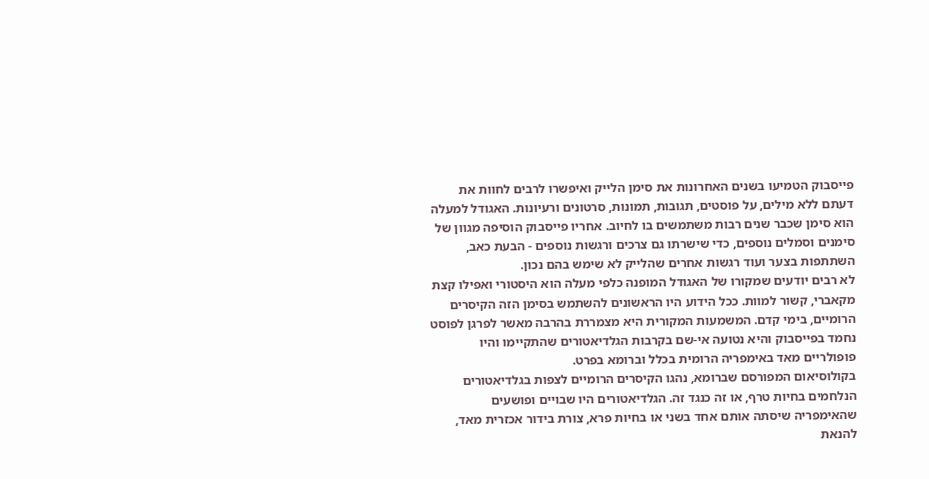פייסבוק הטמיעו בשנים האחרונות את סימן הלייק ואיפשרו לרבים לחוות את דעתם ללא מילים, על פוסטים, תגובות, תמונות, סרטונים ורעיונות. האגודל למעלה הוא סימן שכבר שנים רבות משתמשים בו לחיוב. אחריו פייסבוק הוסיפה מגוון של סימנים וסמלים נוספים, כדי שישרתו גם צרכים ורגשות נוספים - הבעת כאב, השתתפות בצער ועוד רגשות אחרים שהלייק לא שימש בהם נכון.
לא רבים יודעים שמקורו של האגודל המופנה כלפי מעלה הוא היסטורי ואפילו קצת מקאברי, קשור למוות. ככל הידוע היו הראשונים להשתמש בסימן הזה הקיסרים הרומיים, בימי קדם. המשמעות המקורית היא מצמררת בהרבה מאשר לפרגן לפוסט נחמד בפייסבוק והיא נטועה אי-שם בקרבות הגלדיאטורים שהתקיימו והיו פופולריים מאד באימפריה הרומית בכלל וברומא בפרט.
בקולוסיאום המפורסם שברומא, נהגו הקיסרים הרומיים לצפות בגלדיאטורים הנלחמים בחיות טרף, או זה כנגד זה. הגלדיאטורים היו שבויים ופושעים שהאימפריה שיסתה אותם אחד בשני או בחיות פרא, צורת בידור אכזרית מאד, להנאת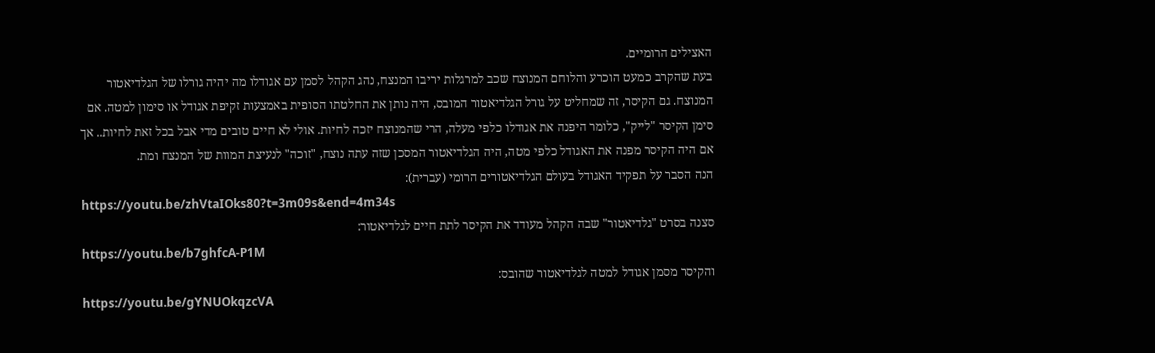האצילים הרומיים.
בעת שהקרב כמעט הוכרע והלוחם המנוצח שכב למרגלות יריבו המנצח, נהג הקהל לסמן עם אגודלו מה יהיה גורלו של הגלדיאטור המנוצח. גם הקיסר, זה שמחליט על גורל הגלדיאטור המובס, היה נותן את החלטתו הסופית באמצעות זקיפת אגודל או סימון למטה. אם סימן הקיסר "לייק", כלומר היפנה את אגודלו כלפי מעלה, הרי שהמנוצח יזכה לחיות. אולי לא חיים טובים מדי אבל בכל זאת לחיות.. אך אם היה הקיסר מפנה את האגודל כלפי מטה, היה הגלדיאטור המסכן שזה עתה נוצח, "זוכה" לנעיצת המוות של המנצח ומת.
הנה הסבר על תפקיד האגודל בעולם הגלדיאטורים הרומי (עברית):
https://youtu.be/zhVtaIOks80?t=3m09s&end=4m34s
סצנה בסרט "גלדיאטור" שבה הקהל מעודד את הקיסר לתת חיים לגלדיאטור:
https://youtu.be/b7ghfcA-P1M
והקיסר מסמן אגודל למטה לגלדיאטור שהובס:
https://youtu.be/gYNUOkqzcVA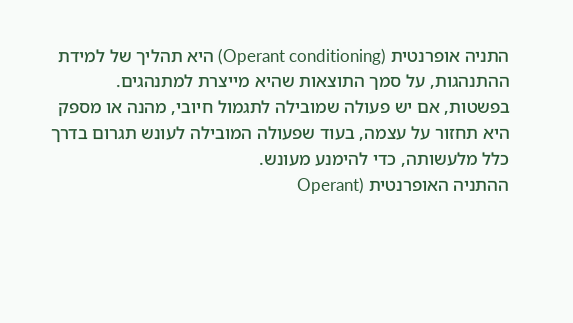התניה אופרנטית (Operant conditioning) היא תהליך של למידת ההתנהגות, על סמך התוצאות שהיא מייצרת למתנהגים.
בפשטות, אם יש פעולה שמובילה לתגמול חיובי, מהנה או מספק היא תחזור על עצמה, בעוד שפעולה המובילה לעונש תגרום בדרך כלל מלעשותה, כדי להימנע מעונש.
ההתניה האופרנטית (Operant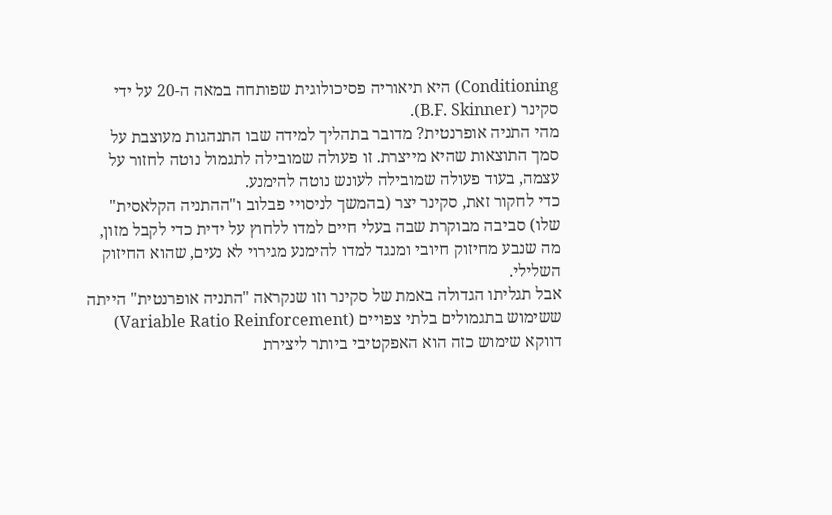Conditioning) היא תיאוריה פסיכולוגית שפותחה במאה ה-20 על ידי סקינר (B.F. Skinner).
מהי התניה אופרנטית? מדובר בתהליך למידה שבו התנהגות מעוצבת על סמך התוצאות שהיא מייצרת. זו פעולה שמובילה לתגמול נוטה לחזור על עצמה, בעוד פעולה שמובילה לעונש נוטה להימנע.
כדי לחקור זאת, סקינר יצר (בהמשך לניסויי פבלוב ו"ההתניה הקלאסית" שלו) סביבה מבוקרת שבה בעלי חיים למדו ללחוץ על ידית כדי לקבל מזון, מה שנבע מחיזוק חיובי ומנגד למדו להימנע מגירוי לא נעים, שהוא החיזוק השלילי.
אבל תגליתו הגדולה באמת של סקינר וזו שנקראה "התניה אופרנטית" הייתה ששימוש בתגמולים בלתי צפויים (Variable Ratio Reinforcement) דווקא שימוש כזה הוא האפקטיבי ביותר ליצירת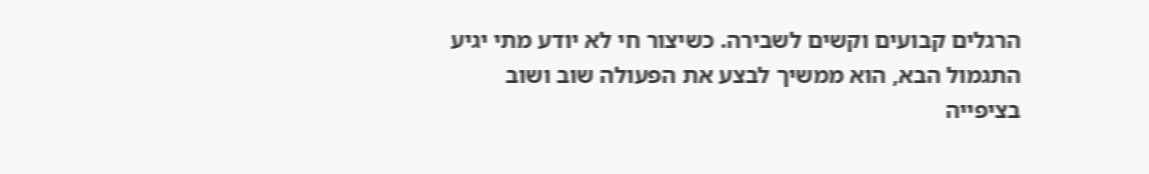הרגלים קבועים וקשים לשבירה. כשיצור חי לא יודע מתי יגיע התגמול הבא, הוא ממשיך לבצע את הפעולה שוב ושוב בציפייה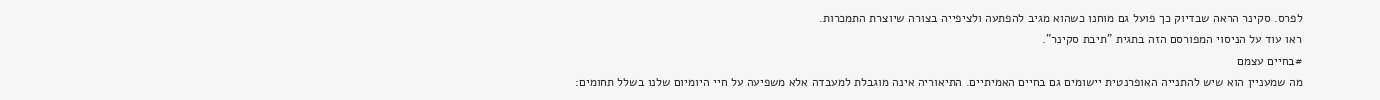לפרס. סקינר הראה שבדיוק כך פועל גם מוחנו כשהוא מגיב להפתעה ולציפייה בצורה שיוצרת התמכרות.
ראו עוד על הניסוי המפורסם הזה בתגית "תיבת סקינר".
#בחיים עצמם
מה שמעניין הוא שיש להתנייה האופרנטית יישומים גם בחיים האמיתיים. התיאוריה אינה מוגבלת למעבדה אלא משפיעה על חיי היומיום שלנו בשלל תחומים: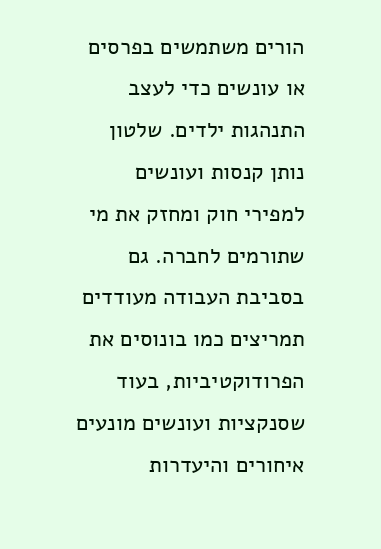הורים משתמשים בפרסים או עונשים כדי לעצב התנהגות ילדים. שלטון נותן קנסות ועונשים למפירי חוק ומחזק את מי שתורמים לחברה. גם בסביבת העבודה מעודדים תמריצים כמו בונוסים את הפרודוקטיביות, בעוד שסנקציות ועונשים מונעים איחורים והיעדרות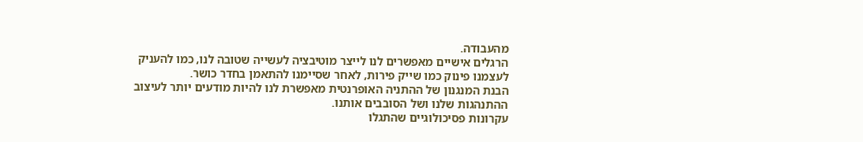מהעבודה.
הרגלים אישיים מאפשרים לנו לייצר מוטיבציה לעשייה שטובה לנו, כמו להעניק לעצמנו פינוק כמו שייק פירות, לאחר שסיימנו להתאמן בחדר כושר.
הבנת המנגנון של ההתניה האופרנטית מאפשרת לנו להיות מודעים יותר לעיצוב ההתנהגות שלנו ושל הסובבים אותנו.
עקרונות פסיכולוגיים שהתגלו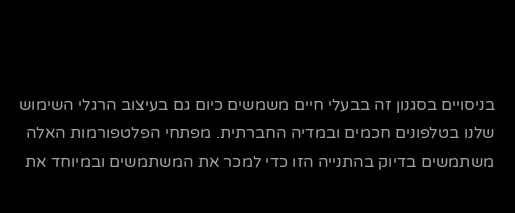בניסויים בסגנון זה בבעלי חיים משמשים כיום גם בעיצוב הרגלי השימוש שלנו בטלפונים חכמים ובמדיה החברתית. מפתחי הפלטפורמות האלה משתמשים בדיוק בהתנייה הזו כדי למכר את המשתמשים ובמיוחד את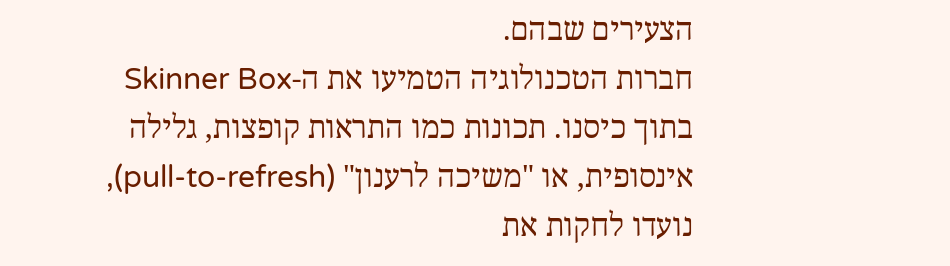הצעירים שבהם.
חברות הטכנולוגיה הטמיעו את ה-Skinner Box בתוך כיסנו. תכונות כמו התראות קופצות, גלילה אינסופית, או "משיכה לרענון" (pull-to-refresh), נועדו לחקות את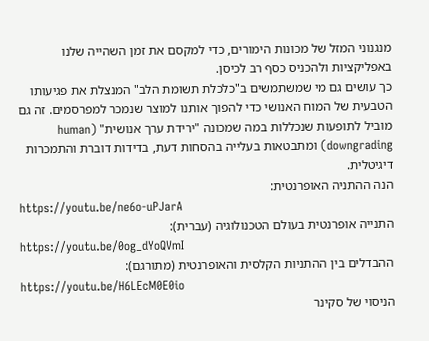מנגנוני המזל של מכונות הימורים, כדי למקסם את זמן השהייה שלנו באפליקציות ולהכניס כסף רב לכיסן.
כך עושים גם מי שמשתמשים ב"כלכלת תשומת הלב" המנצלת את פגיעותו הטבעית של המוח האנושי כדי להפוך אותנו למוצר שנמכר למפרסמים. זה גם מוביל לתופעות שנכללות במה שמכונה "ירידת ערך אנושית" (human downgrading) ומתבטאות בעלייה בהסחות דעת, בדידות דוברת והתמכרות דיגיטלית.
הנה ההתניה האופרנטית:
https://youtu.be/ne6o-uPJarA
התנייה אופרנטית בעולם הטכנולוגיה (עברית):
https://youtu.be/0og_dYoQVmI
ההבדלים בין ההתניות הקלסית והאופרנטית (מתורגם):
https://youtu.be/H6LEcM0E0io
הניסוי של סקינר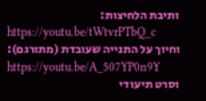ותיבת הלחיצות:
https://youtu.be/tWtvrPTbQ_c
וחיוך על התנייה שעובדת (מתורגם):
https://youtu.be/A_507YP0n9Y
וסרט תיעודי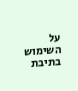על השימוש בתיבת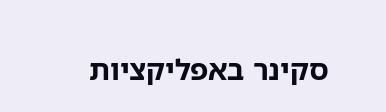סקינר באפליקציות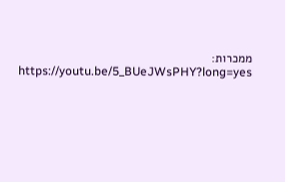ממכרות:
https://youtu.be/5_BUeJWsPHY?long=yes